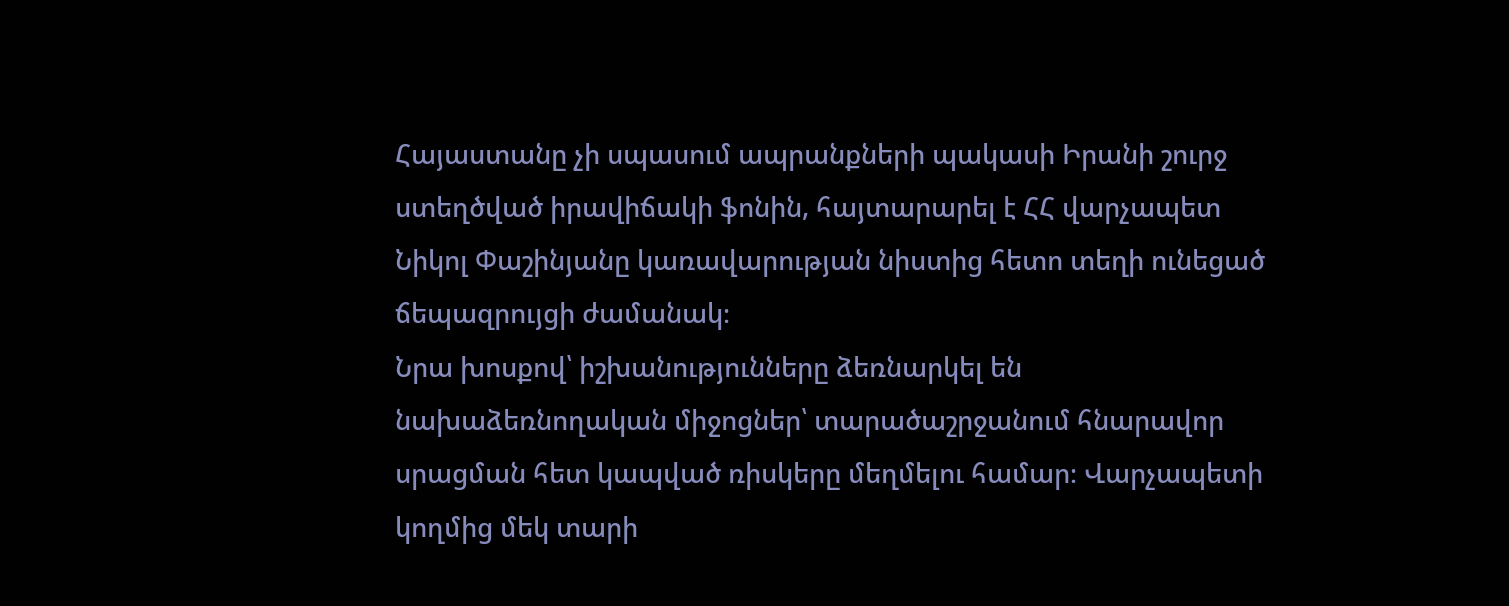Հայաստանը չի սպասում ապրանքների պակասի Իրանի շուրջ ստեղծված իրավիճակի ֆոնին, հայտարարել է ՀՀ վարչապետ Նիկոլ Փաշինյանը կառավարության նիստից հետո տեղի ունեցած ճեպազրույցի ժամանակ։
Նրա խոսքով՝ իշխանությունները ձեռնարկել են նախաձեռնողական միջոցներ՝ տարածաշրջանում հնարավոր սրացման հետ կապված ռիսկերը մեղմելու համար։ Վարչապետի կողմից մեկ տարի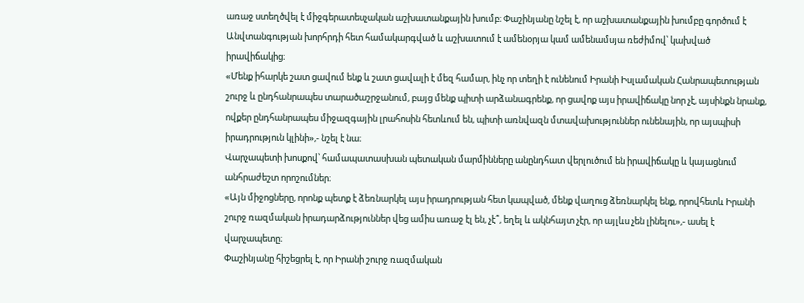առաջ ստեղծվել է միջգերատեսչական աշխատանքային խումբ։ Փաշինյանը նշել է, որ աշխատանքային խումբը գործում է Անվտանգության խորհրդի հետ համակարգված և աշխատում է ամենօրյա կամ ամենամսյա ռեժիմով՝ կախված իրավիճակից։
«Մենք իհարկե շատ ցավում ենք և շատ ցավալի է մեզ համար, ինչ որ տեղի է ունենում Իրանի Իսլամական Հանրապետության շուրջ և ընդհանրապես տարածաշրջանում, բայց մենք պիտի արձանագրենք, որ ցավոք այս իրավիճակը նոր չէ, այսինքն նրանք, ովքեր ընդհանրապես միջազգային լրահոսին հետևում են, պիտի առնվազն մտավախություններ ունենային, որ այսպիսի իրադրություն կլինի»,- նշել է նա։
Վարչապետի խոսքով՝ համապատասխան պետական մարմինները անընդհատ վերլուծում են իրավիճակը և կայացնում անհրաժեշտ որոշումներ։
«Այն միջոցները, որոնք պետք է ձեռնարկել այս իրադրության հետ կապված, մենք վաղուց ձեռնարկել ենք, որովհետև Իրանի շուրջ ռազմական իրադարձություններ վեց ամիս առաջ էլ են, չէ՞, եղել և ակնհայտ չէր, որ այլևս չեն լինելու»,- ասել է վարչապետը։
Փաշինյանը հիշեցրել է, որ Իրանի շուրջ ռազմական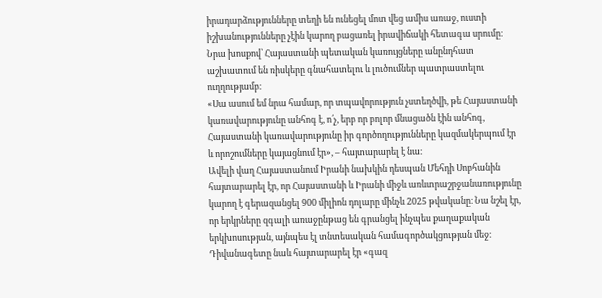իրադարձությունները տեղի են ունեցել մոտ վեց ամիս առաջ, ուստի իշխանությունները չէին կարող բացառել իրավիճակի հետագա սրումը։
Նրա խոսքով՝ Հայաստանի պետական կառույցները անընդհատ աշխատում են ռիսկերը գնահատելու և լուծումներ պատրաստելու ուղղությամբ։
«Սա ասում եմ նրա համար, որ տպավորություն չստեղծվի, թե Հայաստանի կառավարությունը անհոգ է, ո՛չ, երբ որ բոլոր մնացածն էին անհոգ, Հայաստանի կառավարությունը իր գործողությունները կազմակերպում էր և որոշումները կայացնում էր», – հայտարարել է նա։
Ավելի վաղ Հայաստանում Իրանի նախկին դեսպան Մեհդի Սոբհանին հայտարարել էր, որ Հայաստանի և Իրանի միջև առևտրաշրջանառությունը կարող է գերազանցել 900 միլիոն դոլարը մինչև 2025 թվականը։ Նա նշել էր, որ երկրները զգալի առաջընթաց են գրանցել ինչպես քաղաքական երկխոսության, այնպես էլ տնտեսական համագործակցության մեջ։ Դիվանագետը նաև հայտարարել էր «գազ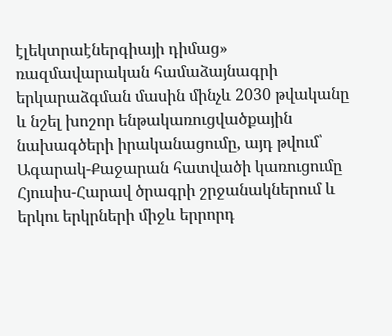էլեկտրաէներգիայի դիմաց» ռազմավարական համաձայնագրի երկարաձգման մասին մինչև 2030 թվականը և նշել խոշոր ենթակառուցվածքային նախագծերի իրականացումը, այդ թվում՝ Ագարակ-Քաջարան հատվածի կառուցումը Հյուսիս-Հարավ ծրագրի շրջանակներում և երկու երկրների միջև երրորդ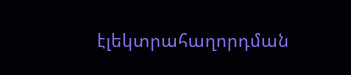էլեկտրահաղորդման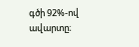գծի 92%-ով ավարտը։